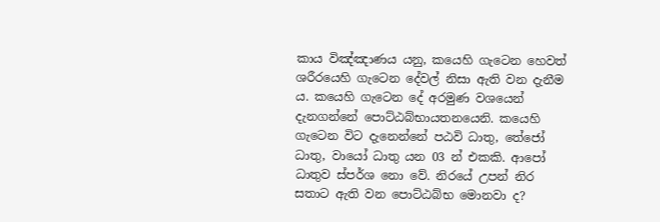කාය විඤ්ඤාණය යනු, කයෙහි ගැටෙන හෙවත් ශරීරයෙහි ගැටෙන දේවල් නිසා ඇති වන දැනීම ය. කයෙහි ගැටෙන දේ අරමුණ වශයෙන් දැනගන්නේ පොට්ඨබ්භායතනයෙනි. කයෙහි ගැටෙන විට දැනෙන්නේ පඨවි ධාතු, තේජෝ ධාතු, වායෝ ධාතු යන 03 න් එකකි. ආපෝ ධාතුව ස්පර්ශ නො වේ. නිරයේ උපන් නිර සතාට ඇති වන පොට්ඨබ්භ මොනවා ද?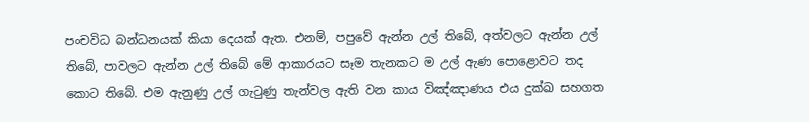පංචවිධ බන්ධනයක් කියා දෙයක් ඇත. එනම්, පපුවේ ඇන්න උල් තිබේ, අත්වලට ඇන්න උල් තිබේ, පාවලට ඇන්න උල් තිබේ මේ ආකාරයට සෑම තැනකට ම උල් ඇණ පොළොවට තද කොට තිබේ. එම ඇනුණු උල් ගැටුණු තැන්වල ඇති වන කාය විඤ්ඤාණය එය දුක්ඛ සහගත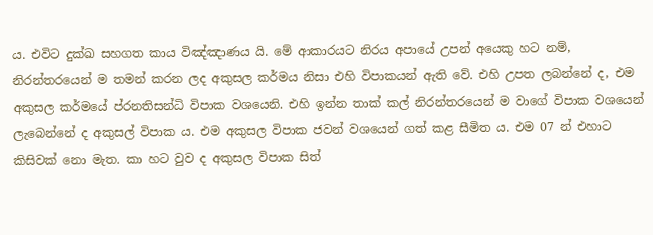ය. එවිට දුක්ඛ සහගත කාය විඤ්ඤාණය යි. මේ ආකාරයට නිරය අපායේ උපන් අයෙකු හට නම්, නිරන්තරයෙන් ම තමන් කරන ලද අකුසල කර්මය නිසා එහි විපාකයන් ඇති වේ. එහි උපත ලබන්නේ ද, එම අකුසල කර්මයේ ප්රනතිසන්ධි විපාක වශයෙනි. එහි ඉන්න තාක් කල් නිරන්තරයෙන් ම වාගේ විපාක වශයෙන් ලැබෙන්නේ ද අකුසල් විපාක ය. එම අකුසල විපාක ජවන් වශයෙන් ගත් කළ සීමිත ය. එම 07 න් එහාට කිසිවක් නො මැත. කා හට වුව ද අකුසල විපාක සිත්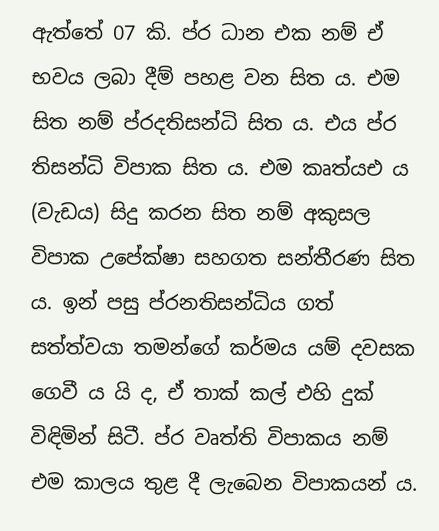ඇත්තේ 07 කි. ප්ර ධාන එක නම් ඒ භවය ලබා දීම් පහළ වන සිත ය. එම සිත නම් ප්රදතිසන්ධි සිත ය. එය ප්ර තිසන්ධි විපාක සිත ය. එම කෘත්යඑ ය (වැඩය) සිදු කරන සිත නම් අකුසල විපාක උපේක්ෂා සහගත සන්තීරණ සිත ය. ඉන් පසු ප්රනතිසන්ධිය ගත් සත්ත්වයා තමන්ගේ කර්මය යම් දවසක ගෙවී ය යි ද, ඒ තාක් කල් එහි දුක් විඳිමින් සිටී. ප්ර වෘත්ති විපාකය නම් එම කාලය තුළ දී ලැබෙන විපාකයන් ය.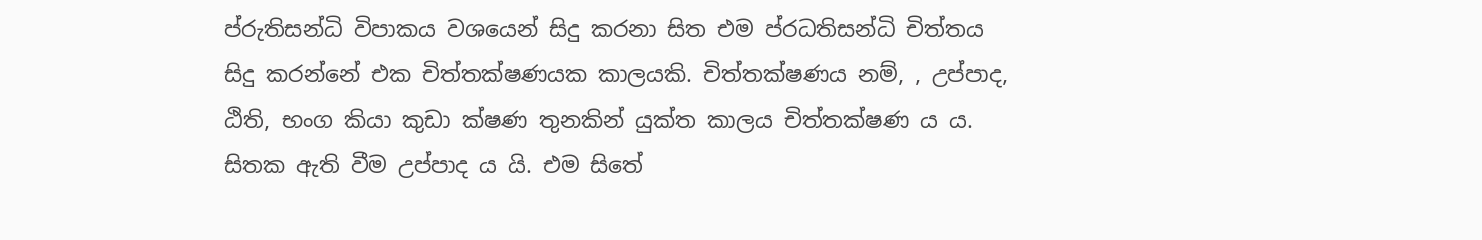ප්රුතිසන්ධි විපාකය වශයෙන් සිදු කරනා සිත එම ප්රධතිසන්ධි චිත්තය සිදු කරන්නේ එක චිත්තක්ෂණයක කාලයකි. චිත්තක්ෂණය නම්, , උප්පාද, ඨිති, භංග කියා කුඩා ක්ෂණ තුනකින් යුක්ත කාලය චිත්තක්ෂණ ය ය. සිතක ඇති වීම උප්පාද ය යි. එම සිතේ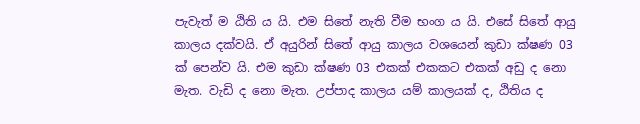පැවැත් ම ඨිති ය යි. එම සිතේ නැති වීම භංග ය යි. එසේ සිතේ ආයු කාලය දක්වයි. ඒ අයුරින් සිතේ ආයු කාලය වශයෙන් කුඩා ක්ෂණ 03 ක් පෙන්ව යි. එම කුඩා ක්ෂණ 03 එකක් එකකට එකක් අඩු ද නො මැත. වැඩි ද නො මැත. උප්පාද කාලය යම් කාලයක් ද, ඨිතිය ද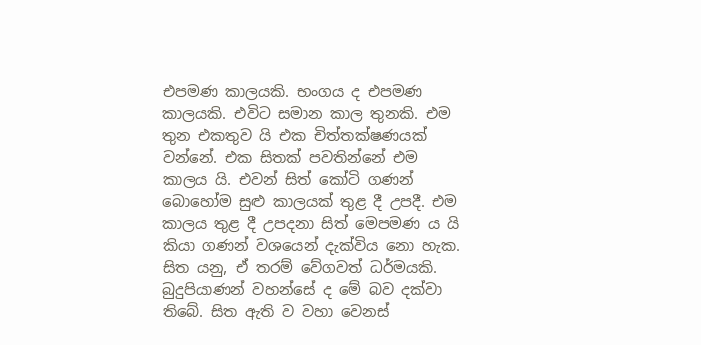එපමණ කාලයකි. භංගය ද එපමණ කාලයකි. එවිට සමාන කාල තුනකි. එම තුන එකතුව යි එක චිත්තක්ෂණයක් වන්නේ. එක සිතක් පවතින්නේ එම කාලය යි‍. එවන් සිත් කෝටි ගණන් බොහෝම සුළු කාලයක් තුළ දී උපදී. එම කාලය තුළ දී උපදනා සිත් මෙපමණ ය යි කියා ගණන් වශයෙන් දැක්විය නො හැක. සිත යනු, ඒ තරම් වේගවත් ධර්මයකි. බුදුපියාණන් වහන්සේ ද මේ බව දක්වා තිබේ. සිත ඇති ව වහා වෙනස්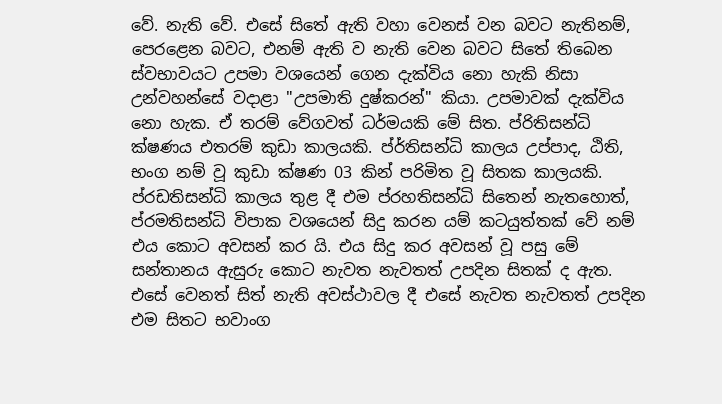වේ. නැති වේ. එසේ සිතේ ඇති වහා වෙනස් වන බවට නැතිනම්, පෙරළෙන බවට, එනම් ඇති ව නැති වෙන බවට සිතේ තිබෙන ස්වභාවයට උපමා වශයෙන් ගෙන දැක්විය නො හැකි නිසා උන්වහන්සේ වදාළා "උපමාති දුෂ්කරන්" කියා. උපමාවක් දැක්විය නො හැක. ඒ තරම් වේගවත් ධර්මයකි මේ සිත. ප්රිතිසන්ධි ක්ෂණය එතරම් කුඩා කාලයකි. ප්ර්තිසන්ධි කාලය උප්පාද, ඨිති, භංග නම් වූ කුඩා ක්ෂණ 03 කින් පරිමිත වූ සිතක කාලයකි. ප්රඩතිසන්ධි කාලය තුළ දී එම ප්රහතිසන්ධි සිතෙන් නැතහොත්, ප්රමතිසන්ධි විපාක වශයෙන් සිදු කරන යම් කටයුත්තක් වේ නම් එය කොට අවසන් කර යි. එය සිදු කර අවසන් වූ පසු මේ සන්තානය ඇසුරු කොට නැවත නැවතත් උපදින සිතක් ද ඇත. එසේ වෙනත් සිත් නැති අවස්ථාවල දී එසේ නැවත නැවතත් උපදින එම සිතට භවාංග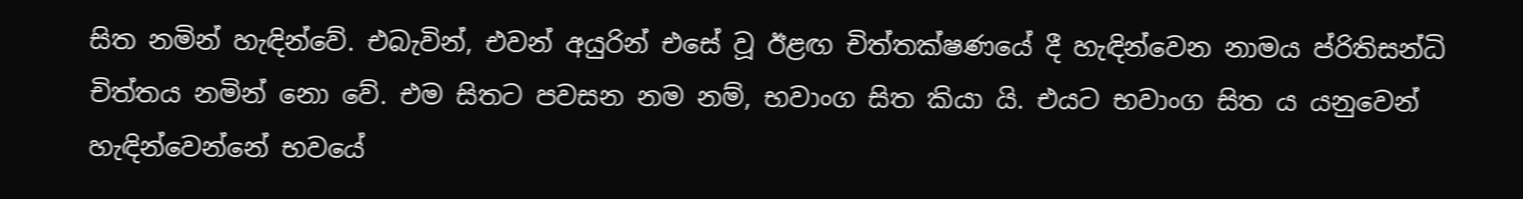සිත නමින් හැඳින්වේ. එබැවින්, එවන් අයුරින් එසේ වූ ඊළඟ චිත්තක්ෂණයේ දී හැඳින්වෙන නාමය ප්රිතිසන්ධි චිත්තය නමින් නො වේ. එම සිතට පවසන නම නම්, භවාංග සිත කියා යි. එයට භවාංග සිත ය යනුවෙන් හැඳින්වෙන්නේ භවයේ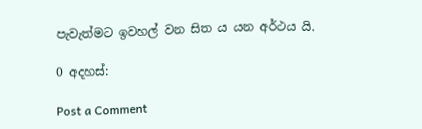පැවැත්මට ඉවහල් වන සිත ය යන අර්ථය යි.

0 අදහස්:

Post a Comment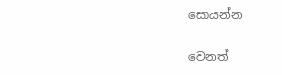සොයන්න

වෙනත්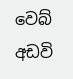වෙබ් අඩවි